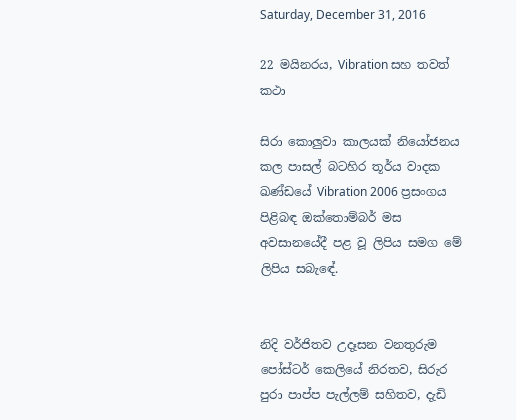Saturday, December 31, 2016

22 මයිනරය, Vibration සහ තවත් කථා

සිරා කොලුවා කාලයක් නියෝජනය කල පාසල් බටහිර තූර්ය වාදක ඛණ්ඩයේ Vibration 2006 ප්‍ර‍සංගය පිළිබඳ ඔක්තොම්බර් මස අවසානයේදී පළ වූ ලිපිය සමග මේ ලිපිය සබැඳේ.


නිදි වර්ජිතව උදෑසන වනතුරුම පෝස්ටර් කෙලියේ නිරතව, සිරුර පුරා පාප්ප පැල්ලම් සහිතව, දැඩි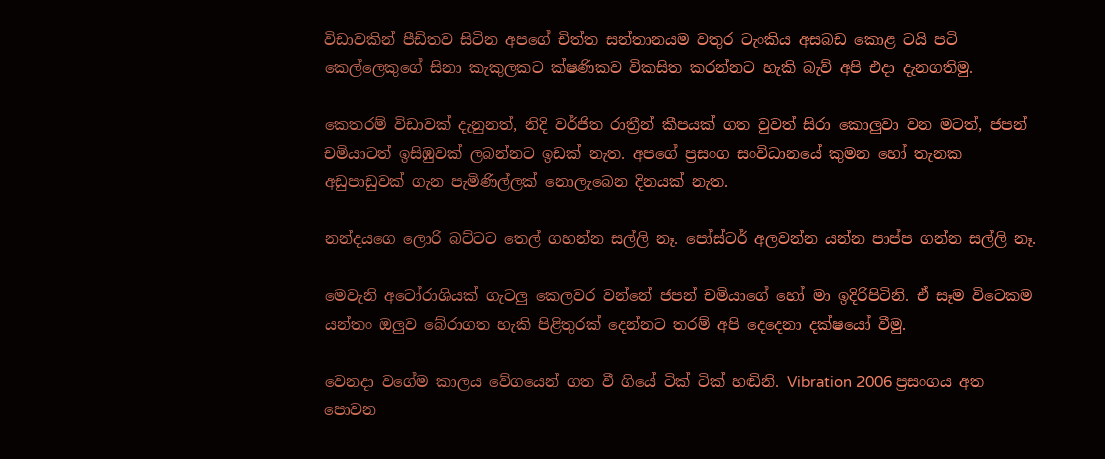විඩාවකින් පීඩිතව සිටින අපගේ චිත්ත සන්තානයම වතුර ටැංකිය අසබඩ කොළ ටයි පටි කෙල්ලෙකුගේ සිනා කැකුලකට ක්ෂණිකව විකසිත කරන්නට හැකි බැව් අපි එදා දැනගතිමු.

කෙතරම් විඩාවක් දැනුනත්, නිදි වර්ජිත රාත්‍රීන් කීපයක් ගත වුවත් සිරා කොලුවා වන මටත්, ජපන් චමියාටත් ඉසිඹුවක් ලබන්නට ඉඩක් නැත. අපගේ ප්‍ර‍සංග සංවිධානයේ කුමන හෝ තැනක අඩුපාඩුවක් ගැන පැමිණිල්ලක් නොලැබෙන දිනයක් නැත.

නන්දයගෙ ලොරි බට්ටට තෙල් ගහන්න සල්ලි නෑ. පෝස්ටර් අලවන්න යන්න පාප්ප ගන්න සල්ලි නෑ.

මෙවැනි අටෝරාශියක් ගැටලු කෙලවර වන්නේ ජපන් චමියාගේ හෝ මා ඉදිරිපිටිනි. ඒ සෑම විටෙකම යන්තං ඔලුව බේරාගත හැකි පිළිතුරක් දෙන්නට තරම් අපි දෙදෙනා දක්ෂයෝ වීමු.

වෙනදා වගේම කාලය වේගයෙන් ගත වී ගියේ ටික් ටික් හඬිනි. Vibration 2006 ප්‍ර‍සංගය අත පොවන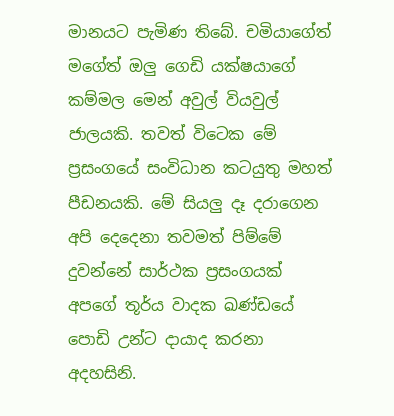මානයට පැමිණ තිබේ. චමියාගේත් මගේත් ඔලු ගෙඩි යක්ෂයාගේ කම්මල මෙන් අවුල් වියවුල් ජාලයකි. තවත් විටෙක මේ ප්‍ර‍සංගයේ සංවිධාන කටයුතු මහත් පීඩනයකි. මේ සියලු දෑ දරාගෙන අපි දෙදෙනා තවමත් පිම්මේ දුවන්නේ සාර්ථක ප්‍ර‍සංගයක් අපගේ තූර්ය වාදක ඛණ්ඩයේ පොඩි උන්ට දායාද කරනා අදහසිනි.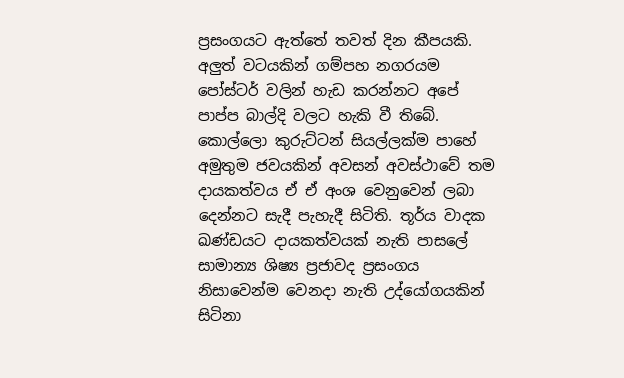ප්‍ර‍සංගයට ඇත්තේ තවත් දින කීපයකි. අලුත් වටයකින් ගම්පහ නගරයම පෝස්ටර් වලින් හැඩ කරන්නට අපේ පාප්ප බාල්දි වලට හැකි වී තිබේ. කොල්ලො කුරුට්ටන් සියල්ලක්ම පාහේ අමුතුම ජවයකින් අවසන් අවස්ථාවේ තම දායකත්වය ඒ ඒ අංශ වෙනුවෙන් ලබා දෙන්නට සැදී පැහැදී සිටිති. තූර්ය වාදක ඛණ්ඩයට දායකත්වයක් නැති පාසලේ සාමාන්‍ය ශිෂ්‍ය ප්‍ර‍ජාවද ප්‍ර‍සංගය නිසාවෙන්ම වෙනදා නැති උද්යෝගයකින් සිටිනා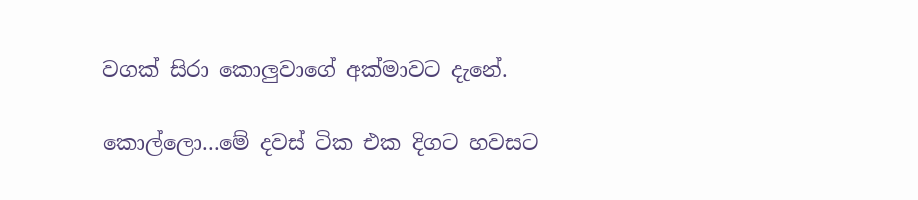වගක් සිරා කොලුවාගේ අක්මාවට දැනේ.

කොල්ලො...මේ දවස් ටික එක දිගට හවසට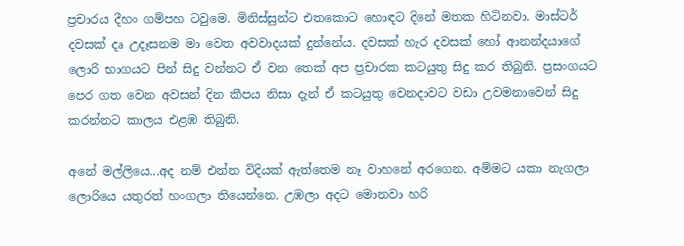ප්‍ර‍චාරය දීහං ගම්පහ ටවුමෙ. මිනිස්සුන්ට එතකොට හොඳට දිනේ මතක හිටිනවා. මාස්ටර් දවසක් දෘ උදෑසනම මා වෙත අවවාදයක් දුන්නේය. දවසක් හැර දවසක් හෝ ආනන්දයාගේ ලොරි භාගයට පින් සිදු වන්නට ඒ වන තෙක් අප ප්‍ර‍චාරක කටයුතු සිදු කර තිබුනි. ප්‍ර‍සංගයට පෙර ගත වෙන අවසන් දින කීපය නිසා දැන් ඒ කටයුතු වෙනදාවට වඩා උවමනාවෙන් සිදු කරන්නට කාලය එළඹ තිබුනි.

අනේ මල්ලියෙ...අද නම් එන්න විදියක් ඇත්තෙම නෑ වාහනේ අරගෙන. අම්මට යකා නැගලා ලොරියෙ යතුරත් හංගලා තියෙන්නෙ. උඹලා අදට මොනවා හරි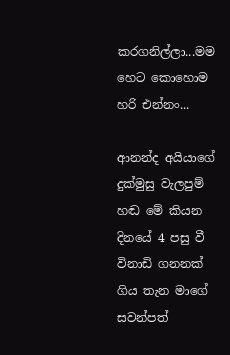කරගනිල්ලා...මම හෙට කොහොම හරි එන්නං...

ආනන්ද අයියාගේ දුක්මුසු වැලපුම් හඬ මේ කියන දිනයේ 4 පසු වී විනාඩි ගනනක් ගිය තැන මාගේ සවන්පත්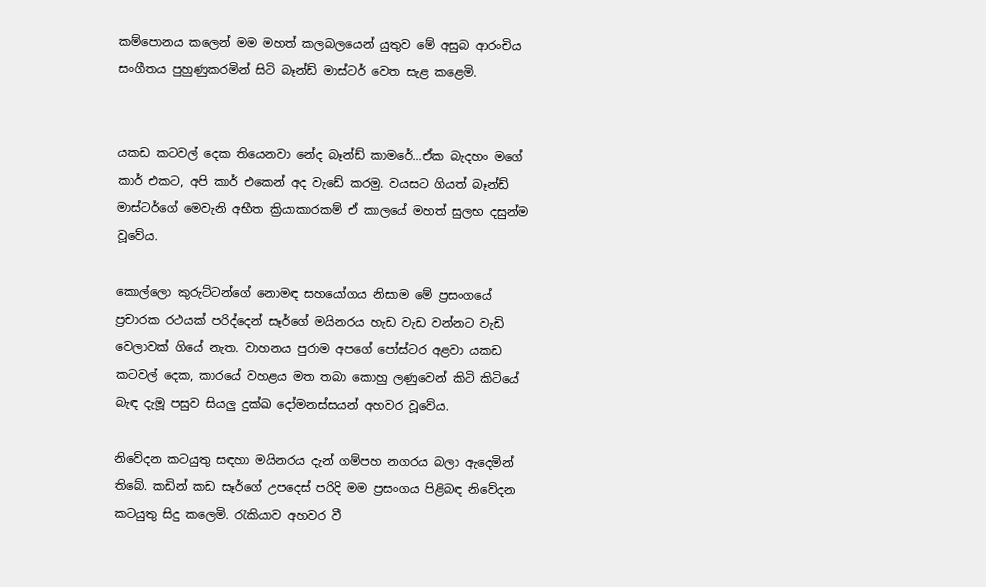කම්පොනය කලෙන් මම මහත් කලබලයෙන් යුතුව මේ අසුබ ආරංචිය සංගීතය පුහුණුකරමින් සිටි බෑන්ඩ් මාස්ටර් වෙත සැළ කළෙමි.


යකඩ කටවල් දෙක තියෙනවා නේද බෑන්ඩ් කාමරේ...ඒක බැදහං මගේ කාර් එකට, අපි කාර් එකෙන් අද වැඩේ කරමු. වයසට ගියත් බෑන්ඩ් මාස්ටර්ගේ මෙවැනි අභීත ක්‍රියාකාරකම් ඒ කාලයේ මහත් සුලභ දසුන්ම වූවේය.

කොල්ලො කුරුට්ටන්ගේ නොමඳ සහයෝගය නිසාම මේ ප්‍ර‍සංගයේ ප්‍ර‍චාරක රථයක් පරිද්දෙන් සෑර්ගේ මයිනරය හැඩ වැඩ වන්නට වැඩි වෙලාවක් ගියේ නැත. වාහනය පුරාම අපගේ පෝස්ටර අළවා යකඩ කටවල් දෙක, කාරයේ වහළය මත තබා කොහු ලණුවෙන් කිටි කිටියේ බැඳ දැමූ පසුව සියලු දුක්ඛ දෝමනස්සයන් අහවර වූවේය.

නිවේදන කටයුතු සඳහා මයිනරය දැන් ගම්පහ නගරය බලා ඇදෙමින් තිබේ. කඩින් කඩ සෑර්ගේ උපදෙස් පරිදි මම ප්‍ර‍සංගය පිළිබඳ නිවේදන කටයුතු සිදු කලෙමි. රැකියාව අහවර වී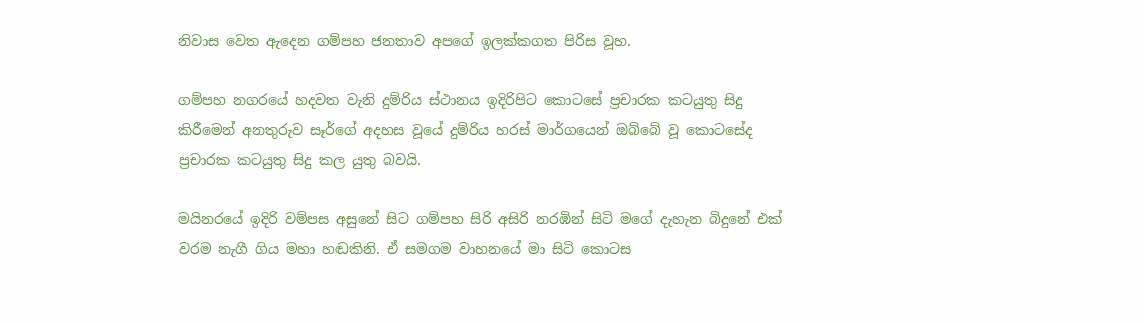නිවාස වෙත ඇදෙන ගම්පහ ජනතාව අපගේ ඉලක්කගත පිරිස වූහ.

ගම්පහ නගරයේ හදවත වැනි දුම්රිය ස්ථානය ඉදිරිපිට කොටසේ ප්‍ර‍චාරක කටයුතු සිදු කිරීමෙන් අනතුරුව සෑර්ගේ අදහස වූයේ දුම්රිය හරස් මාර්ගයෙන් ඔබ්බේ වූ කොටසේද ප්‍ර‍චාරක කටයුතු සිදු කල යුතු බවයි.

මයිනරයේ ඉදිරි වම්පස අසුනේ සිට ගම්පහ සිරි අසිරි නරඹින් සිටි මගේ දැහැන බිදුනේ එක් වරම නැගී ගිය මහා හඬකිනි. ඒ සමගම වාහනයේ මා සිටි කොටස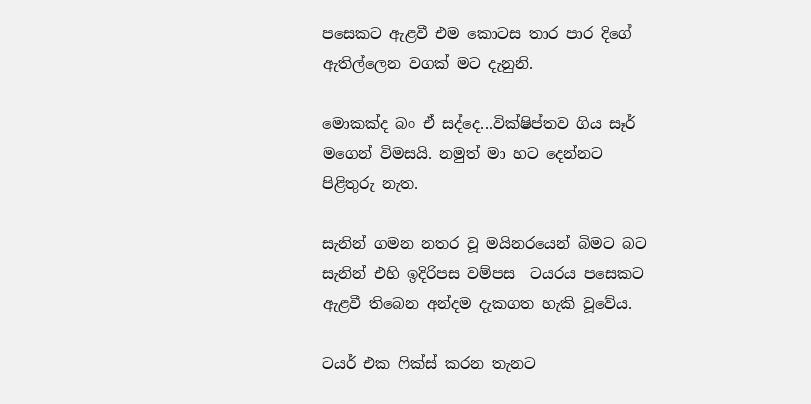පසෙකට ඇළවී එම කොටස තාර පාර දිගේ ඇතිල්ලෙන වගක් මට දැනුනි.

මොකක්ද බං ඒ සද්දෙ...වික්ෂිප්තව ගිය සෑර් මගෙන් විමසයි. නමුත් මා හට දෙන්නට පිළිතුරු නැත.

සැනින් ගමන නතර වූ මයිනරයෙන් බිමට බට සැනින් එහි ඉදිරිපස වම්පස  ටයරය පසෙකට ඇළවී තිබෙන අන්දම දැකගත හැකි වූවේය.

ටයර් එක ෆික්ස් කරන තැනට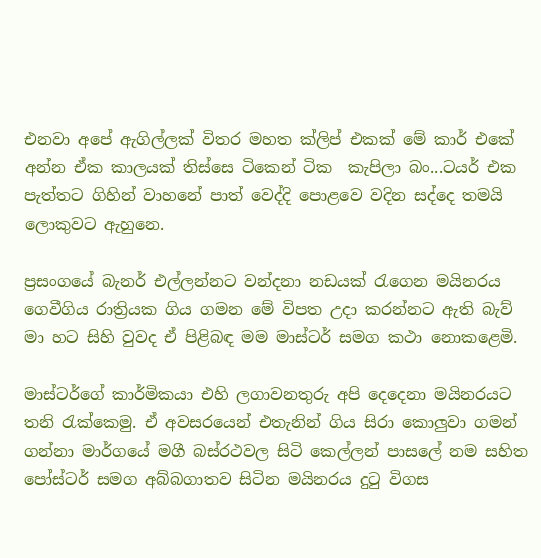එනවා අපේ ඇගිල්ලක් විතර මහත ක්ලිප් එකක් මේ කාර් එකේ අන්න ඒක කාලයක් තිස්සෙ ටිකෙන් ටික  කැපිලා බං...ටයර් එක පැත්තට ගිහින් වාහනේ පාත් වෙද්දි පොළවෙ වදින සද්දෙ තමයි ලොකුවට ඇහුනෙ.

ප්‍ර‍සංගයේ බැනර් එල්ලන්නට වන්දනා නඩයක් රැගෙන මයිනරය ගෙවීගිය රාත්‍රියක ගිය ගමන මේ විපත උදා කරන්නට ඇති බැව් මා හට සිහි වුවද ඒ පිළිබඳ මම මාස්ටර් සමග කථා නොකළෙමි.

මාස්ටර්ගේ කාර්මිකයා එහි ලගාවනතුරු අපි දෙදෙනා මයිනරයට තනි රැක්කෙමු. ඒ අවසරයෙන් එතැනින් ගිය සිරා කොලුවා ගමන් ගන්නා මාර්ගයේ මගී බස්රථවල සිටි කෙල්ලන් පාසලේ නම සහිත පෝස්ටර් සමග අබ්බගාතව සිටින මයිනරය දුටු විගස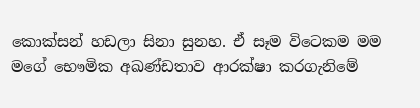කොක්සන් හඩලා සිනා සුනහ. ඒ සෑම විටෙකම මම මගේ භෞමික අඛණ්ඩතාව ආරක්ෂා කරගැනිමේ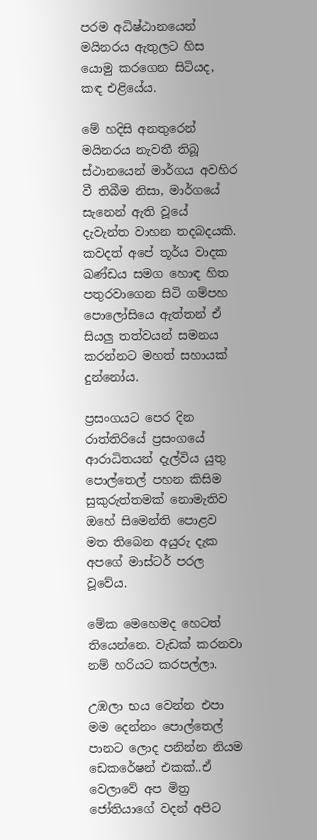පරම අධිෂ්ඨානයෙන් මයිනරය ඇතුලට හිස යොමු කරගෙන සිටියද, කඳ එළියේය.

මේ හදිසි අනතුරෙන් මයිනරය නැවතී තිබූ ස්ථානයෙන් මාර්ගය අවහිර වී තිබීම නිසා, මාර්ගයේ සැනෙන් ඇති වූයේ දැවැන්ත වාහන තදබදයකි. කවදත් අපේ තූර්ය වාදක ඛණ්ඩය සමග හොඳ හිත පතුරවාගෙන සිටි ගම්පහ පොලෝසියෙ ඇත්තන් ඒ සියලු තත්වයන් සමනය කරන්නට මහත් සහායක් දුන්නෝය.

ප්‍ර‍සංගයට පෙර දින රාත්තිරියේ ප්‍ර‍සංගයේ ආරාධිතයන් දැල්විය යුතු පොල්තෙල් පහන කිසිම සුකුරුත්තමක් නොමැතිව ඔහේ සිමෙන්ති පොළව මත තිබෙන අයුරු දැක අපගේ මාස්ටර් පරල වූවේය.

මේක මෙහෙමද හෙටත් තියෙන්නෙ. වැඩක් කරනවා නම් හරියට කරපල්ලා.

උඹලා භය වෙන්න එපා මම දෙන්නං පොල්තෙල් පානට ලොද පනින්න නියම ඩෙකරේෂන් එකක්..ඒ වෙලාවේ අප මිත්‍ර‍ ජෝතියාගේ වදන් අපිට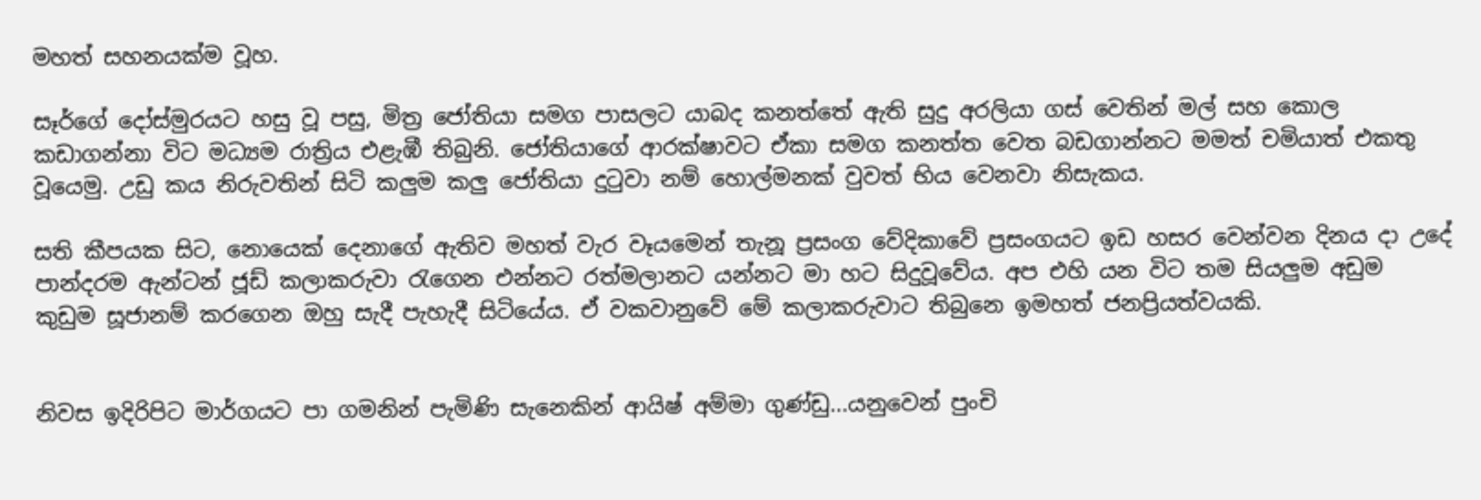මහත් සහනයක්ම වූහ.

සෑර්ගේ දෝස්මුරයට හසු වූ පසු, මිත්‍ර‍ ජෝතියා සමග පාසලට යාබද කනත්තේ ඇති සුදු අරලියා ගස් වෙතින් මල් සහ කොල කඩාගන්නා විට මධ්‍යම රාත්‍රිය එළැඹී තිබුනි. ජෝතියාගේ ආරක්ෂාවට ඒකා සමග කනත්ත වෙත බඩගාන්නට මමත් චමියාත් එකතු වූයෙමු. උඩු කය නිරුවතින් සිටි කලුම කලු ජෝතියා දුටුවා නම් හොල්මනක් වුවත් භිය වෙනවා නිසැකය.

සති කීපයක සිට, නොයෙක් දෙනාගේ ඇතිව මහත් වැර වෑයමෙන් තැනූ ප්‍ර‍සංග වේදිකාවේ ප්‍ර‍සංගයට ඉඩ හසර වෙන්වන දිනය දා උදේ පාන්දරම ඇන්ටන් ජූඩ් කලාකරුවා රැගෙන එන්නට රත්මලානට යන්නට මා හට සිදුවූවේය. අප එහි යන විට තම සියලුම අඩුම කුඩුම සූජානම් කරගෙන ඔහු සැදී පැහැදී සිටියේය. ඒ වකවානුවේ මේ කලාකරුවාට තිබුනෙ ඉමහත් ජනප්‍රියත්වයකි.


නිවස ඉදිරිපිට මාර්ගයට පා ගමනින් පැමිණි සැනෙකින් ආයිෂ් අම්මා ගුණ්ඩු...යනුවෙන් පුංචි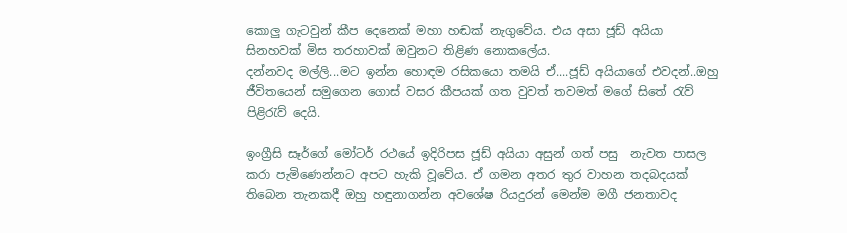කොලු ගැටවුන් කීප දෙනෙක් මහා හඬක් නැගුවේය. එය අසා ජූඩ් අයියා සිනහවක් මිස තරහාවක් ඔවුනට තිළිණ නොකලේය.
දන්නවද මල්ලි...මට ඉන්න හොඳම රසිකයො තමයි ඒ....ජූඩ් අයියාගේ එවදන්..ඔහු ජීවිතයෙන් සමුගෙන ගොස් වසර කීපයක් ගත වුවත් තවමත් මගේ සිතේ රැව් පිළිරැව් දෙයි.

ඉංග්‍රීසි සෑර්ගේ මෝටර් රථයේ ඉදිරිපස ජූඩ් අයියා අසුන් ගත් පසු  නැවත පාසල කරා පැමිණෙන්නට අපට හැකි වූවේය. ඒ ගමන අතර තුර වාහන තදබදයක් තිබෙන තැනකදී ඔහු හඳුනාගන්න අවශේෂ රියදුරන් මෙන්ම මගී ජනතාවද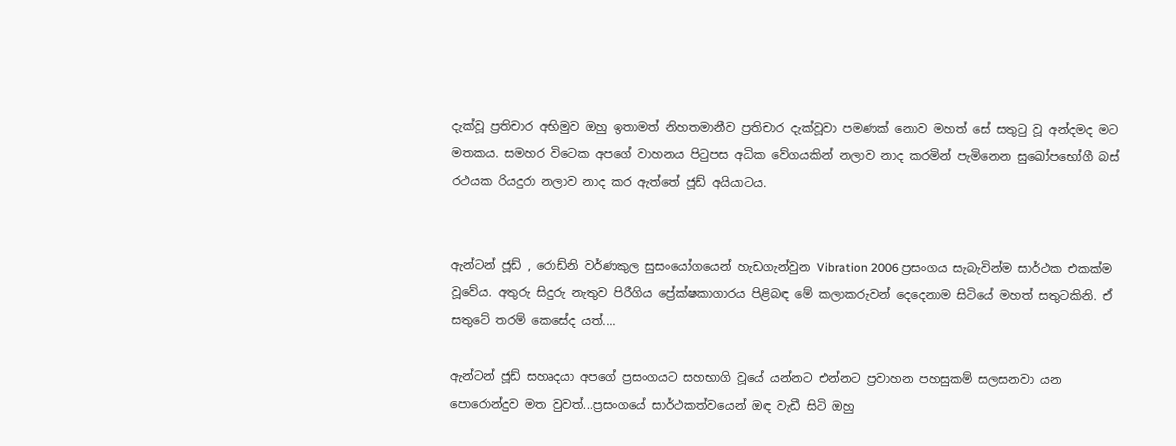දැක්වූ ප්‍ර‍තිචාර අභිමුව ඔහු ඉතාමත් නිහතමානීව ප්‍ර‍තිචාර දැක්වූවා පමණක් නොව මහත් සේ සතුටු වූ අන්දමද මට මතකය. සමහර විටෙක අපගේ වාහනය පිටුපස අධික වේගයකින් නලාව නාද කරමින් පැමිනෙන සුඛෝපභෝගී බස් රථයක රියදුරා නලාව නාද කර ඇත්තේ ජූඩ් අයියාටය.


ඇන්ටන් ජූඩ් , රොඩ්නි වර්ණකුල සුසංයෝගයෙන් හැඩගැන්වුන Vibration 2006 ප්‍ර‍සංගය සැබැවින්ම සාර්ථක එකක්ම වූවේය. අතුරු සිදුරු නැතුව පිරීගිය ප්‍රේක්ෂකාගාරය පිළිබඳ මේ කලාකරුවන් දෙදෙනාම සිටියේ මහත් සතුටකිනි. ඒ සතුටේ තරම් කෙසේද යත්....

ඇන්ටන් ජූඩ් සහෘදයා අපගේ ප්‍ර‍සංගයට සහභාගි වූයේ යන්නට එන්නට ප්‍ර‍වාහන පහසුකම් සලසනවා යන පොරොන්දුව මත වුවත්...ප්‍ර‍සංගයේ සාර්ථකත්වයෙන් ඔඳ වැඩී සිටි ඔහු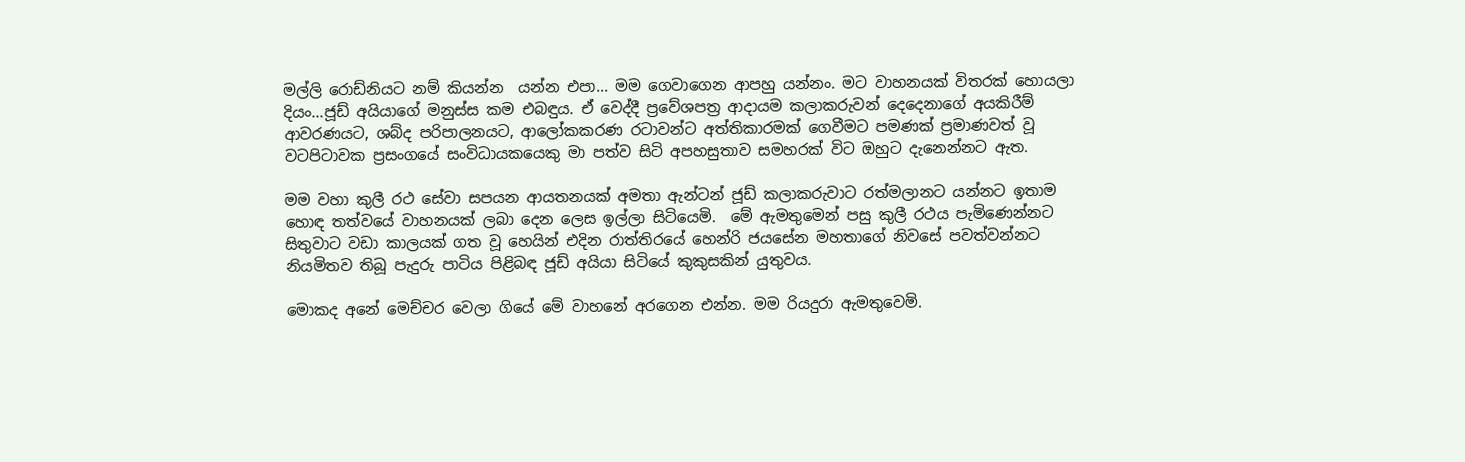මල්ලි රොඩ්නියට නම් කියන්න  යන්න එපා... මම ගෙවාගෙන ආපහු යන්නං. මට වාහනයක් විතරක් හොයලා දියං...ජූඩ් අයියාගේ මනුස්ස කම එබඳුය. ඒ වෙද්දී ප්‍රවේශපත්‍ර‍ ආදායම කලාකරුවන් දෙදෙනාගේ අයකිරීම් ආවරණයට, ශබ්ද පරිපාලනයට, ආලෝකකරණ රටාවන්ට අත්තිකාරමක් ගෙවීමට පමණක් ප්‍ර‍මාණවත් වූ වටපිටාවක ප්‍ර‍සංගයේ සංවිධායකයෙකු මා පත්ව සිටි අපහසුතාව සමහරක් විට ඔහුට දැනෙන්නට ඇත.

මම වහා කුලී රථ සේවා සපයන ආයතනයක් අමතා ඇන්ටන් ජූඩ් කලාකරුවාට රත්මලානට යන්නට ඉතාම හොඳ තත්වයේ වාහනයක් ලබා දෙන ලෙස ඉල්ලා සිටියෙමි.  මේ ඇමතුමෙන් පසු කුලී රථය පැමිණෙන්නට සිතුවාට වඩා කාලයක් ගත වූ හෙයින් එදින රාත්තිරයේ හෙන්රි ජයසේන මහතාගේ නිවසේ පවත්වන්නට නියමිතව තිබූ පැදුරු පාටිය පිළිබඳ ජූඩ් අයියා සිටියේ කුකුසකින් යුතුවය.

මොකද අනේ මෙච්චර වෙලා ගියේ මේ වාහනේ අරගෙන එන්න. මම රියදුරා ඇමතුවෙමි.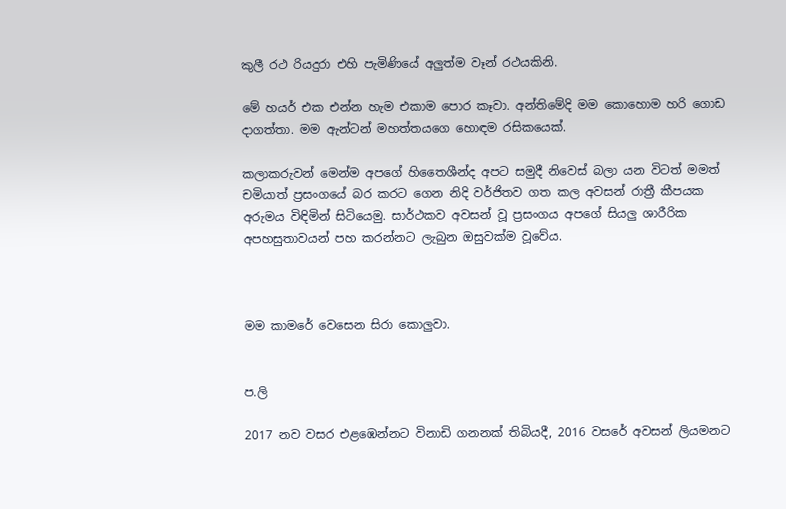කුලී රථ රියදුරා එහි පැමිණියේ අලුත්ම වෑන් රථයකිනි.

මේ හයර් එක එන්න හැම එකාම පොර කෑවා. අන්තිමේදි මම කොහොම හරි ගොඩ දාගත්තා. මම ඇන්ටන් මහත්තයගෙ හොඳම රසිකයෙක්.

කලාකරුවන් මෙන්ම අපගේ හිතෛශීන්ද අපට සමුදී නිවෙස් බලා යන විටත් මමත් චමියාත් ප්‍ර‍සංගයේ බර කරට ගෙන නිදි වර්ජිතව ගත කල අවසන් රාත්‍රී කීපයක අරුමය විඳිමින් සිටියෙමු. සාර්ථකව අවසන් වූ ප්‍ර‍සංගය අපගේ සියලු ශාරීරික අපහසුතාවයන් පහ කරන්නට ලැබුන ඔසුවක්ම වූවේය.



මම කාමරේ වෙසෙන සිරා කොලුවා.


ප.ලි

2017 නව වසර එළඹෙන්නට විනාඩි ගනනක් තිබියදී, 2016 වසරේ අවසන් ලියමනට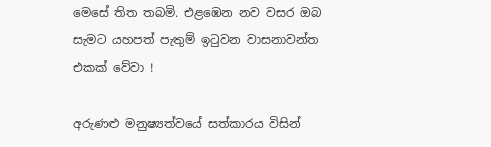මෙසේ තිත තබමි. එළඹෙන නව වසර ඔබ සැමට යහපත් පැතුම් ඉටුවන වාසනාවන්ත එකක් වේවා !

අරුණළු මනුෂ්‍යත්වයේ සත්කාරය විසින්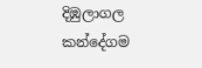දිඹුලාගල කන්දේගම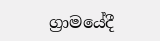ග්‍රාමයේදී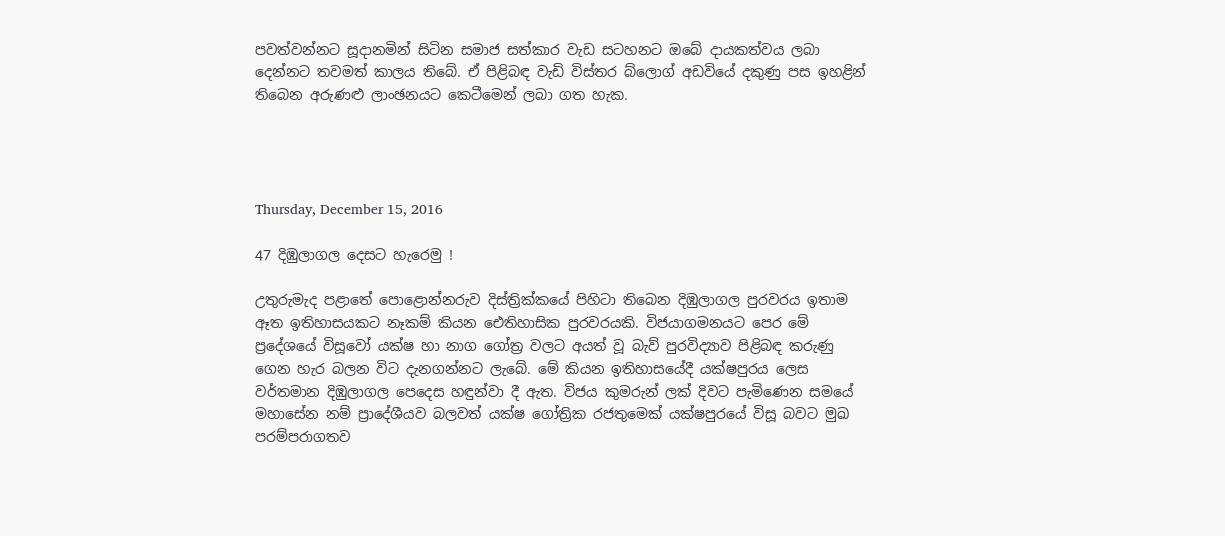පවත්වන්නට සූදානමින් සිටින සමාජ සත්කාර වැඩ සටහනට ඔබේ දායකත්වය ලබා දෙන්නට තවමත් කාලය තිබේ. ඒ පිළිබඳ වැඩි විස්තර බ්ලොග් අඩවියේ දකුණු පස ඉහළින් තිබෙන අරුණළු ලාංඡනයට කෙටීමෙන් ලබා ගත හැක.




Thursday, December 15, 2016

47 දිඹුලාගල දෙසට හැරෙමු !

උතුරුමැද පළාතේ පොළොන්නරුව දිස්ත්‍රික්කයේ පිහිටා තිබෙන දිඹුලාගල පුරවරය ඉතාම ඈත ඉතිහාසයකට නෑකම් කියන ඓතිහාසික පුරවරයකි. විජයාගමනයට පෙර මේ ප්‍රදේශයේ විසූවෝ යක්ෂ හා නාග ගෝත්‍ර‍ වලට අයත් වූ බැව් පුරවිද්‍යාව පිළිබඳ කරුණු ගෙන හැර බලන විට දැනගන්නට ලැබේ. මේ කියන ඉතිහාසයේදී යක්ෂපුරය ලෙස වර්තමාන දිඹුලාගල පෙදෙස හඳුන්වා දී ඇත. විජය කුමරුන් ලක් දිවට පැමිණෙන සමයේ මහාසේන නම් ප්‍රාදේශීයව බලවත් යක්ෂ ගෝත්‍රික රජතුමෙක් යක්ෂපුරයේ විසූ බවට මුඛ පරම්පරාගතව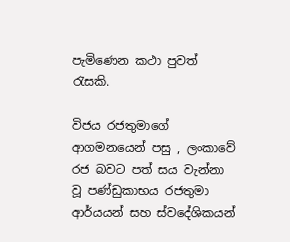පැමිණෙන කථා පුවත් රැසකි.

විජය රජතුමාගේ ආගමනයෙන් පසු , ලංකාවේ රජ බවට පත් සය වැන්නා වූ පණ්ඩුකාභය රජතුමා ආර්යයන් සහ ස්වදේශිකයන්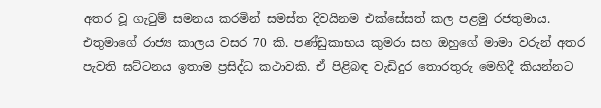අතර වූ ගැටුම් සමනය කරමින් සමස්ත දිවයිනම එක්සේසත් කල පළමු රජතුමාය. එතුමාගේ රාජ්‍ය කාලය වසර 70 කි. පණ්ඩුකාභය කුමරා සහ ඔහුගේ මාමා වරුන් අතර පැවති ඝට්ටනය ඉතාම ප්‍ර‍සිද්ධ කථාවකි. ඒ පිළිබඳ වැඩිදුර තොරතුරු මෙහිදී කියන්නට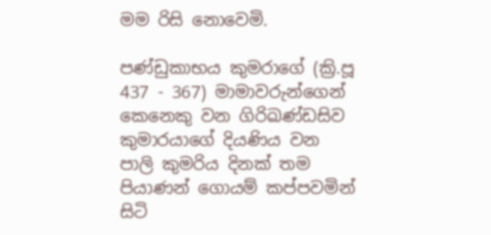මම රිසි නොවෙමි.

පණ්ඩුකාභය කුමරාගේ (ක්‍රි.පූ 437 - 367) මාමාවරුන්ගෙන් කෙනෙකු වන ගිරිඛණ්ඩසිව කුමාරයාගේ දියණිය වන පාලි කුමරිය දිනක් තම පියාණන් ගොයම් කප්පවමින් සිටි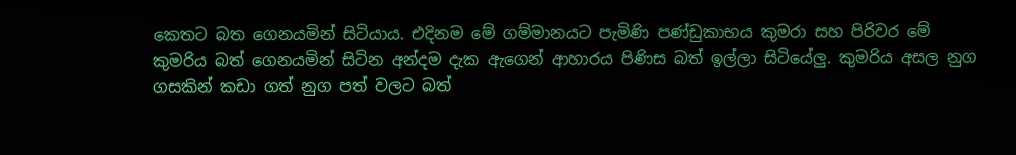කෙතට බත ගෙනයමින් සිටියාය. එදිනම මේ ගම්මානයට පැමිණි පණ්ඩුකාභය කුමරා සහ පිරිවර මේ කුමරිය බත් ගෙනයමින් සිටින අන්දම දැක ඇගෙන් ආහාරය පිණිස බත් ඉල්ලා සිටියේලු. කුමරිය අසල නුග ගසකින් කඩා ගත් නුග පත් වලට බත්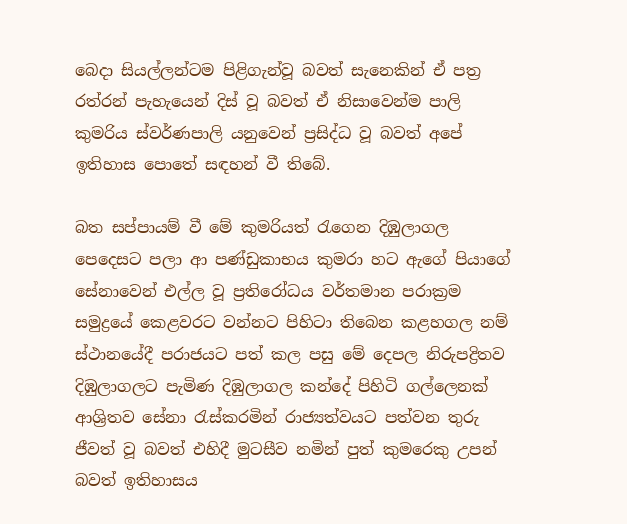බෙදා සියල්ලන්ටම පිළිගැන්වූ බවත් සැනෙකින් ඒ පත්‍ර‍ රත්රන් පැහැයෙන් දිස් වූ බවත් ඒ නිසාවෙන්ම පාලි කුමරිය ස්වර්ණපාලි යනුවෙන් ප්‍ර‍සිද්ධ වූ බවත් අපේ ඉතිහාස පොතේ සඳහන් වී තිබේ.

බත සප්පායම් වී මේ කුමරියත් රැගෙන දිඹුලාගල පෙදෙසට පලා ආ පණ්ඩුකාභය කුමරා හට ඇගේ පියාගේ සේනාවෙන් එල්ල වූ ප්‍ර‍තිරෝධය වර්තමාන පරාක්‍ර‍ම සමුද්‍රයේ කෙළවරට වන්නට පිහිටා තිබෙන කළහගල නම් ස්ථානයේදී පරාජයට පත් කල පසු මේ දෙපල නිරුපද්‍රිතව දිඹුලාගලට පැමිණ දිඹුලාගල කන්දේ පිහිටි ගල්ලෙනක් ආශ්‍රිතව සේනා රැස්කරමින් රාජ්‍යත්වයට පත්වන තුරු ජීවත් වූ බවත් එහිදී මුටසීව නමින් පුත් කුමරෙකු උපන් බවත් ඉතිහාසය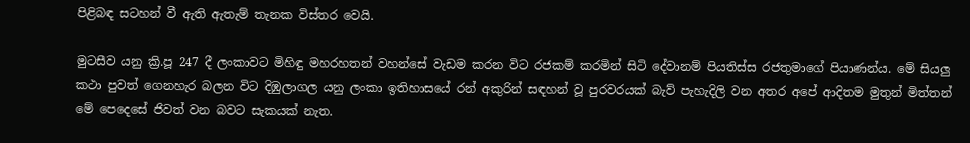පිළිබඳ සටහන් වී ඇති ඇතැම් තැනක විස්තර වෙයි.

මුටසීව යනු ක්‍රි.පූ 247 දී ලංකාවට මිහිඳු මහරහතන් වහන්සේ වැඩම කරන විට රජකම් කරමින් සිටි දේවානම් පියතිස්ස රජතුමාගේ පියාණන්ය. මේ සියලු කථා පුවත් ගෙනහැර බලන විට දිඹුලාගල යනු ලංකා ඉතිහාසයේ රන් අකුරින් සඳහන් වූ පුරවරයක් බැව් පැහැදිලි වන අතර අපේ ආදිතම මුතුන් මිත්තන් මේ පෙදෙසේ ජිවත් වන බවට සැකයක් නැත.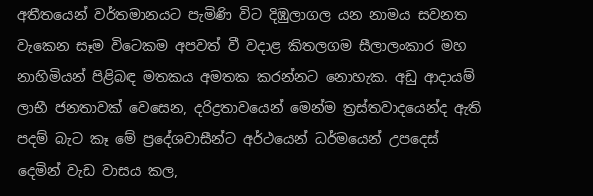අතීතයෙන් වර්තමානයට පැමිණි විට දිඹුලාගල යන නාමය සවනත වැකෙන සෑම විටෙකම අපවත් වී වදාළ කිතලගම සීලාලංකාර මහ නාහිමියන් පිළිබඳ මතකය අමතක කරන්නට නොහැක. අඩු ආදායම් ලාභී ජනතාවක් වෙසෙන, දරිද්‍ර‍තාවයෙන් මෙන්ම ත්‍ර‍ස්තවාදයෙන්ද ඇති පදම් බැට කෑ මේ ප්‍රදේශවාසීන්ට අර්ථයෙන් ධර්මයෙන් උපදෙස් දෙමින් වැඩ වාසය කල,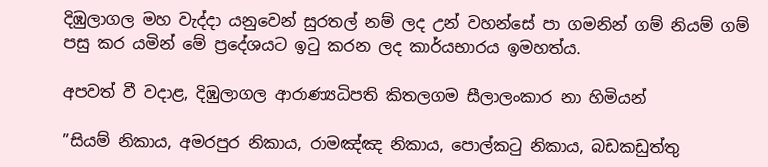දිඹුලාගල මහ වැද්දා යනුවෙන් සුරතල් නම් ලද උන් වහන්සේ පා ගමනින් ගම් නියම් ගම් පසු කර යමින් මේ ප්‍රදේශයට ඉටු කරන ලද කාර්යභාරය ඉමහත්ය.

අපවත් වී වදාළ, දිඹුලාගල ආරාණ්‍යධිපති කිතලගම සීලාලංකාර නා හිමියන්

”සියම් නිකාය, අමරපුර නිකාය, රාමඤ්ඤ නිකාය, පොල්කටු නිකාය, බඩකඩුත්තු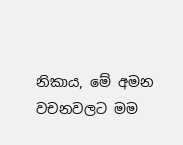නිකාය, මේ අමන වචනවලට මම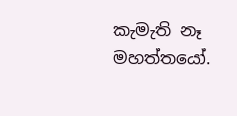කැමැති නෑ මහත්තයෝ.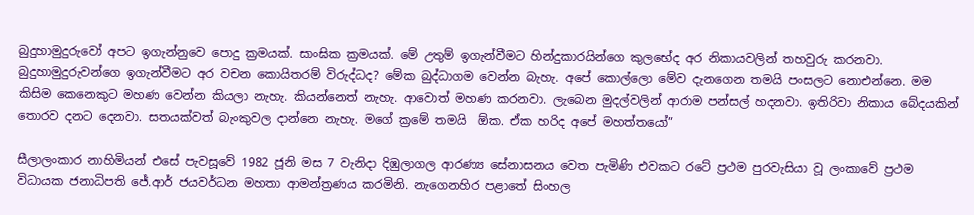බුදුහාමුදුරුවෝ අපට ඉගැන්නුවෙ පොදු ක්‍රමයක්. සාංඝික ක්‍රමයක්. මේ උතුම් ඉගැන්වීමට හින්දුකාරයින්ගෙ කුලභේද අර නිකායවලින් තහවුරු කරනවා. බුදුහාමුදුරුවන්ගෙ ඉගැන්වීමට අර වචන කොයිතරම් විරුද්ධද? මේක බුද්ධාගම වෙන්න බැහැ. අපේ කොල්ලො මේව දැනගෙන තමයි පංසලට නොඑන්නෙ. මම කිසිම කෙනෙකුට මහණ වෙන්න කියලා නැහැ. කියන්නෙත් නැහැ. ආවොත් මහණ කරනවා. ලැබෙන මුදල්වලින් ආරාම පන්සල් හදනවා. ඉතිරිවා නිකාය බේදයකින් තොරව දනට දෙනවා. සතයක්වත් බැංකුවල දාන්නෙ නැහැ. මගේ ක්‍රමේ තමයි  ඕක. ඒක හරිද අපේ මහත්තයෝ”

සීලාලංකාර නාහිමියන් එසේ පැවසූවේ 1982 ජූනි මස 7 වැනිදා දිඹුලාගල ආරණ්‍ය සේනාසනය වෙත පැමිණි එවකට රටේ ප්‍ර‍ථම පුරවැසියා වූ ලංකාවේ ප්‍ර‍ථම විධායක ජනාධිපති ජේ.ආර් ජයවර්ධන මහතා ආමන්ත්‍ර‍ණය කරමිනි. නැගෙනහිර පළාතේ සිංහල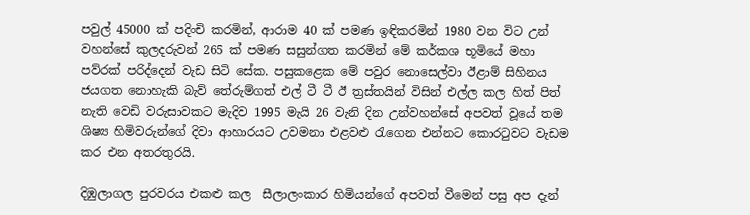පවුල් 45000 ක් පදිංචි කරමින්, ආරාම 40 ක් පමණ ඉඳිකරමින් 1980 වන විට උන් වහන්සේ කුලදරුවන් 265 ක් පමණ සසුන්ගත කරමින් මේ කර්කශ භූමියේ මහා පව්රක් පරිද්දෙන් වැඩ සිටි සේක. පසුකළෙක මේ පවුර නොසෙල්වා ඊළාම් සිහිනය ජයගත නොහැකි බැව් තේරුම්ගත් එල් ටී ටී ඊ ත්‍ර‍ස්තයින් විසින් එල්ල කල හිත් පිත් නැති වෙඩි වරුසාවකට මැදිව 1995 මැයි 26 වැනි දින උන්වහන්සේ අපවත් වූයේ තම ශිෂ්‍ය හිමිවරුන්ගේ දිවා ආහාරයට උවමනා එළවළු රැගෙන එන්නට කොරටුවට වැඩම කර එන අතරතුරයි.

දිඹුලාගල පුරවරය එකළු කල  සීලාලංකාර හිමියන්ගේ අපවත් වීමෙන් පසු අප දැන්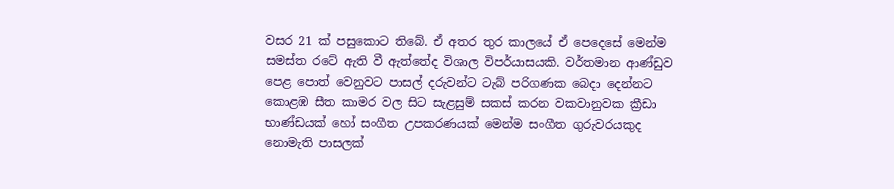වසර 21 ක් පසුකොට තිබේ. ඒ අතර තුර කාලයේ ඒ පෙදෙසේ මෙන්ම සමස්ත රටේ ඇති වී ඇත්තේද විශාල විපර්යාසයකි. වර්තමාන ආණ්ඩුව පෙළ පොත් වෙනුවට පාසල් දරුවන්ට ටැබ් පරිගණක බෙදා දෙන්නට කොළඹ සීත කාමර වල සිට සැළසුම් සකස් කරන වකවානුවක ක්‍රීඩා භාණ්ඩයක් හෝ සංගීත උපකරණයක් මෙන්ම සංගීත ගුරුවරයකුද නොමැති පාසලක්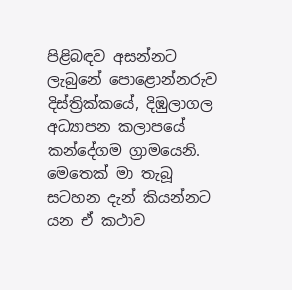පිළිබඳව අසන්නට ලැබුනේ පොළොන්නරුව දිස්ත්‍රික්කයේ, දිඹුලාගල අධ්‍යාපන කලාපයේ කන්දේගම ග්‍රාමයෙනි. මෙතෙක් මා තැබූ සටහන දැන් කියන්නට යන ඒ කථාව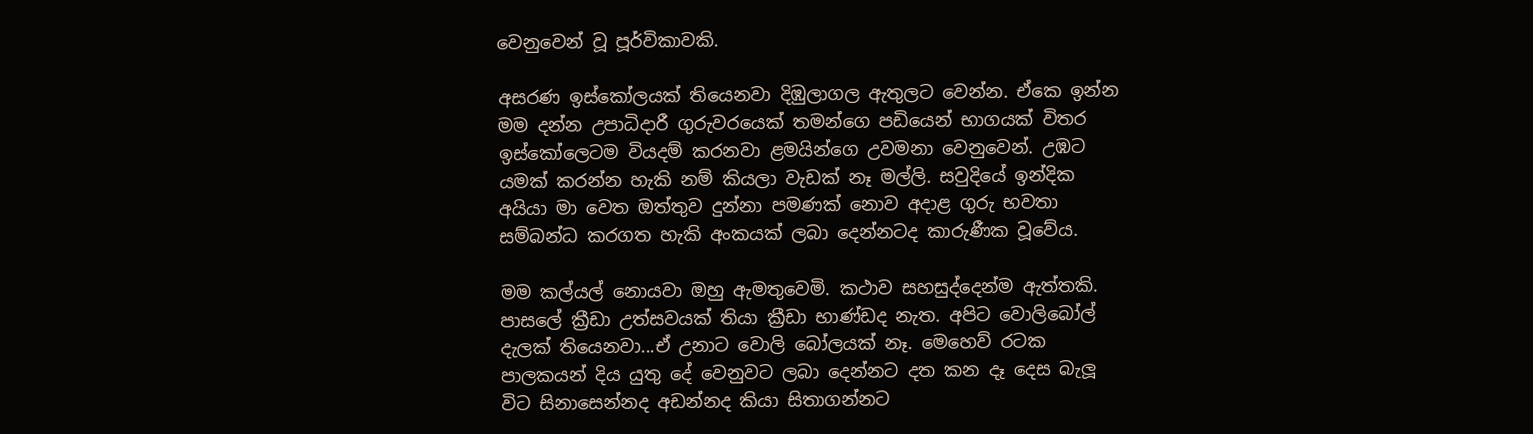වෙනුවෙන් වූ පූර්විකාවකි.

අසරණ ඉස්කෝලයක් තියෙනවා දිඹුලාගල ඇතුලට වෙන්න. ඒකෙ ඉන්න මම දන්න උපාධිදාරී ගුරුවරයෙක් තමන්ගෙ පඩියෙන් භාගයක් විතර ඉස්කෝලෙටම වියදම් කරනවා ළමයින්ගෙ උවමනා වෙනුවෙන්. උඹට යමක් කරන්න හැකි නම් කියලා වැඩක් නෑ මල්ලි. සවුදියේ ඉන්දික අයියා මා වෙත ඔත්තුව දුන්නා පමණක් නොව අදාළ ගුරු භවතා සම්බන්ධ කරගත හැකි අංකයක් ලබා දෙන්නටද කාරුණීක වූවේය.

මම කල්යල් නොයවා ඔහු ඇමතුවෙමි. කථාව සහසුද්දෙන්ම ඇත්තකි. පාසලේ ක්‍රීඩා උත්සවයක් තියා ක්‍රීඩා භාණ්ඩද නැත. අපිට වොලිබෝල් දැලක් තියෙනවා...ඒ උනාට වොලි බෝලයක් නෑ. මෙහෙව් රටක පාලකයන් දිය යුතු දේ වෙනුවට ලබා දෙන්නට දත කන දෑ දෙස බැලූ විට සිනාසෙන්නද අඩන්නද කියා සිතාගන්නට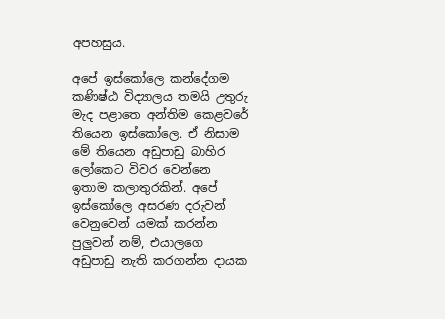අපහසුය.

අපේ ඉස්කෝලෙ කන්දේගම කණිෂ්ඨ විද්‍යාලය තමයි උතුරු මැද පළාතෙ අන්තිම කෙළවරේ තියෙන ඉස්කෝලෙ. ඒ නිසාම මේ තියෙන අඩුපාඩු බාහිර ලෝකෙට විවර වෙන්නෙ ඉතාම කලාතුරකින්. අපේ ඉස්කෝලෙ අසරණ දරුවන් වෙනුවෙන් යමක් කරන්න පුලුවන් නම්, එයාලගෙ අඩුපාඩු නැති කරගන්න දායක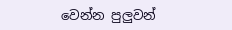වෙන්න පුලුවන්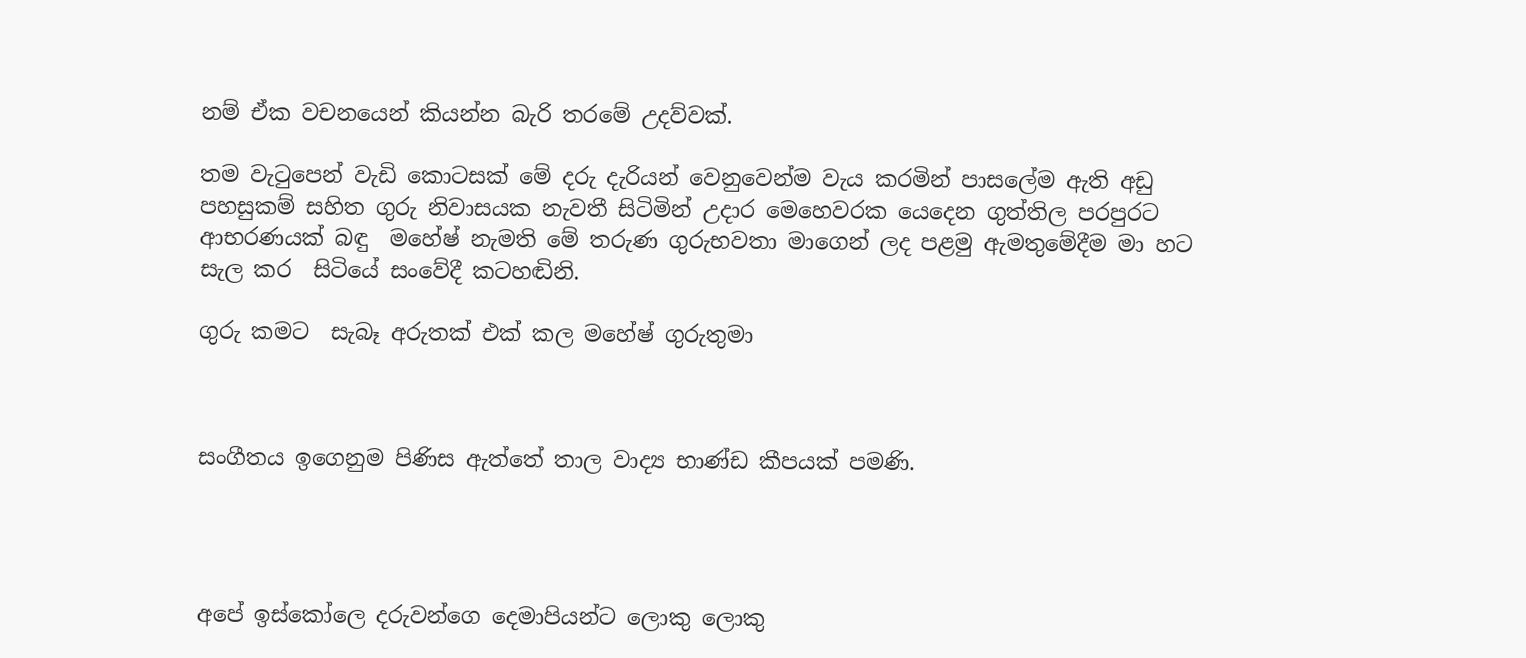නම් ඒක වචනයෙන් කියන්න බැරි තරමේ උදව්වක්.

තම වැටුපෙන් වැඩි කොටසක් මේ දරු දැරියන් වෙනුවෙන්ම වැය කරමින් පාසලේම ඇති අඩු පහසුකම් සහිත ගුරු නිවාසයක නැවතී සිටිමින් උදාර මෙහෙවරක යෙදෙන ගුත්තිල පරපුරට ආභරණයක් බඳු  මහේෂ් නැමති මේ තරුණ ගුරුභවතා මාගෙන් ලද පළමු ඇමතුමේදීම මා හට සැල කර  සිටියේ සංවේදී කටහඬිනි.

ගුරු කමට  සැබෑ අරුතක් එක් කල මහේෂ් ගුරුතුමා



සංගීතය ඉගෙනුම පිණිස ඇත්තේ තාල වාද්‍ය භාණ්ඩ කීපයක් පමණි.




අපේ ඉස්කෝලෙ දරුවන්ගෙ දෙමාපියන්ට ලොකු ලොකු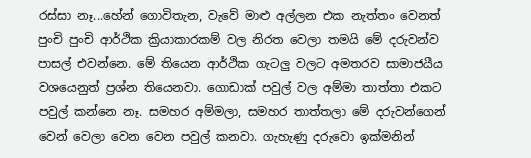රස්සා නෑ...හේන් ගොවිතැන, වැවේ මාළු අල්ලන එක නැත්තං වෙනත් පුංචි පුංචි ආර්ථික ක්‍රියාකාරකම් වල නිරත වෙලා තමයි මේ දරුවන්ව පාසල් එවන්නෙ. මේ තියෙන ආර්ථික ගැටලු වලට අමතරව සාමාජයීය වශයෙනුත් ප්‍ර‍ශ්න තියෙනවා. ගොඩාක් පවුල් වල අම්මා තාත්තා එකට පවුල් කන්නෙ නෑ. සමහර අම්මලා, සමහර තාත්තලා මේ දරුවන්ගෙන් වෙන් වෙලා වෙන වෙන පවුල් කනවා. ගැහැණු දරුවො ඉක්මනින්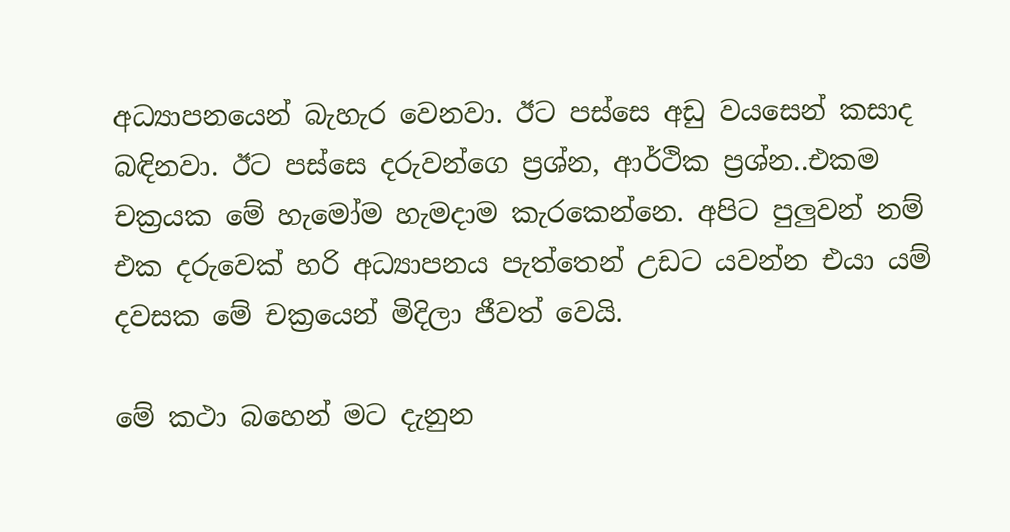අධ්‍යාපනයෙන් බැහැර වෙනවා. ඊට පස්සෙ අඩු වයසෙන් කසාද බඳිනවා. ඊට පස්සෙ දරුවන්ගෙ ප්‍ර‍ශ්න, ආර්ථික ප්‍ර‍ශ්න..එකම චක්‍ර‍යක මේ හැමෝම හැමදාම කැරකෙන්නෙ. අපිට පුලුවන් නම් එක දරුවෙක් හරි අධ්‍යාපනය පැත්තෙන් උඩට යවන්න එයා යම් දවසක මේ චක්‍රයෙන් මිදිලා ජීවත් වෙයි.

මේ කථා බහෙන් මට දැනුන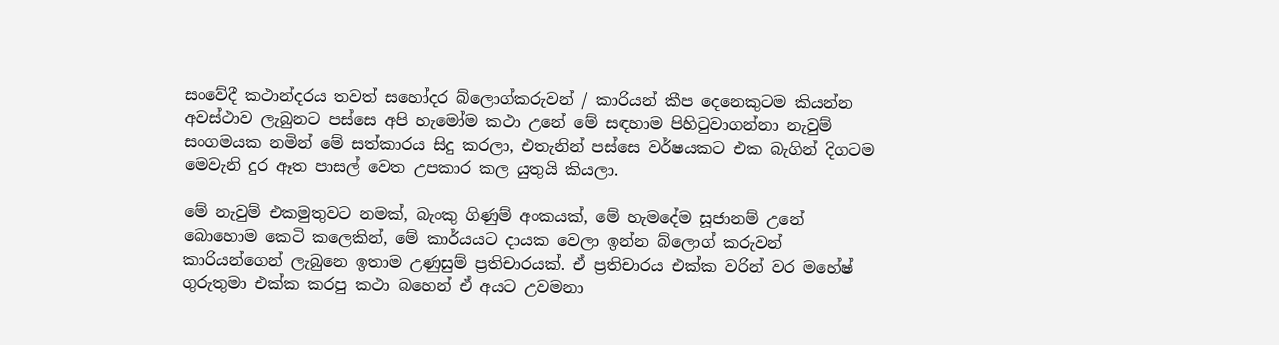සංවේදී කථාන්දරය තවත් සහෝදර බ්ලොග්කරුවන් / කාරියන් කීප දෙනෙකුටම කියන්න අවස්ථාව ලැබුනට පස්සෙ අපි හැමෝම කථා උනේ මේ සඳහාම පිහිටුවාගන්නා නැවුම් සංගමයක නමින් මේ සත්කාරය සිදු කරලා, එතැනින් පස්සෙ වර්ෂයකට එක බැගින් දිගටම මෙවැනි දුර ඈත පාසල් වෙත උපකාර කල යුතුයි කියලා.

මේ නැවුම් එකමුතුවට නමක්, බැංකු ගිණුම් අංකයක්, මේ හැමදේම සූජානම් උනේ බොහොම කෙටි කලෙකින්, මේ කාර්යයට දායක වෙලා ඉන්න බ්ලොග් කරුවන් කාරියන්ගෙන් ලැබුනෙ ඉතාම උණුසුම් ප්‍ර‍තිචාරයක්. ඒ ප්‍ර‍තිචාරය එක්ක වරින් වර මහේෂ් ගුරුතුමා එක්ක කරපු කථා බහෙන් ඒ අයට උවමනා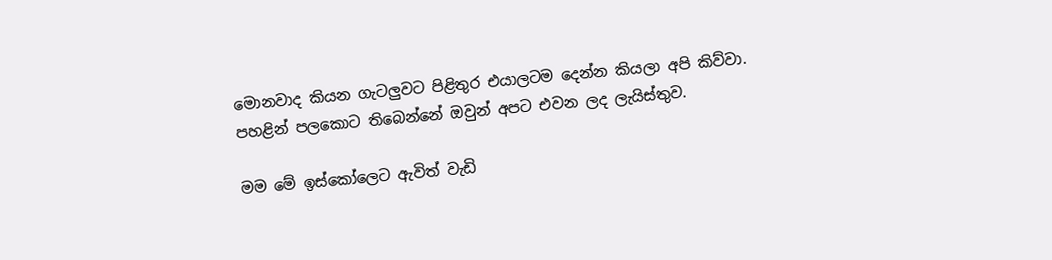මොනවාද කියන ගැටලුවට පිළිතුර එයාලටම දෙන්න කියලා අපි කිව්වා. පහළින් පලකොට තිබෙන්නේ ඔවුන් අපට එවන ලද ලැයිස්තුව.

මම මේ ඉස්කෝලෙට ඇවිත් වැඩි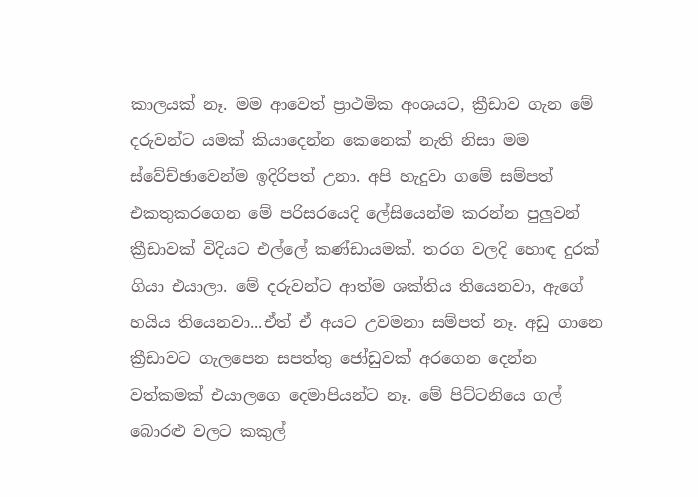කාලයක් නෑ. මම ආවෙත් ප්‍රාථමික අංශයට, ක්‍රීඩාව ගැන මේ දරුවන්ට යමක් කියාදෙන්න කෙනෙක් නැති නිසා මම ස්වේච්ඡාවෙන්ම ඉදිරිපත් උනා. අපි හැදුවා ගමේ සම්පත් එකතුකරගෙන මේ පරිසරයෙදි ලේසියෙන්ම කරන්න පුලුවන් ක්‍රීඩාවක් විදියට එල්ලේ කණ්ඩායමක්. තරග වලදි හොඳ දුරක් ගියා එයාලා. මේ දරුවන්ට ආත්ම ශක්තිය තියෙනවා, ඇගේ හයිය තියෙනවා...ඒත් ඒ අයට උවමනා සම්පත් නෑ. අඩු ගානෙ ක්‍රීඩාවට ගැලපෙන සපත්තු ජෝඩුවක් අරගෙන දෙන්න වත්කමක් එයාලගෙ දෙමාපියන්ට නෑ. මේ පිට්ටනියෙ ගල් බොරළු වලට කකුල්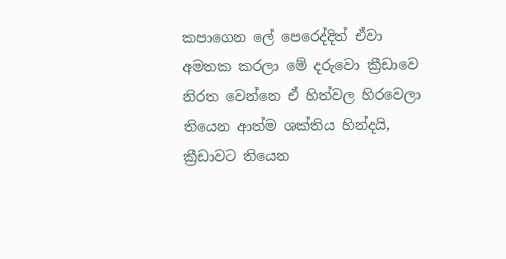කපාගෙන ලේ පෙරෙද්දිත් ඒවා අමතක කරලා මේ දරුවො ක්‍රීඩාවෙ නිරත වෙන්නෙ ඒ හිත්වල හිරවෙලා තියෙන ආත්ම ශක්තිය හින්දයි, ක්‍රීඩාවට තියෙන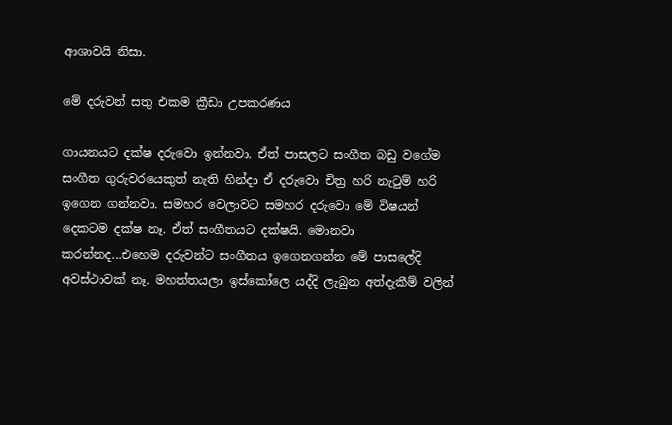ආශාවයි නිසා.

මේ දරුවන් සතු එකම ක්‍රීඩා උපකරණය

ගායනයට දක්ෂ දරුවො ඉන්නවා. ඒත් පාසලට සංගීත බඩු වගේම සංගීත ගුරුවරයෙකුත් නැති හින්දා ඒ දරුවො චිත්‍ර‍ හරි නැටුම් හරි ඉගෙන ගන්නවා. සමහර වෙලාවට සමහර දරුවො මේ විෂයන් දෙකටම දක්ෂ නෑ. ඒත් සංගීතයට දක්ෂයි. මොනවා කරන්නද...එහෙම දරුවන්ට සංගීතය ඉගෙනගන්න මේ පාසලේදි අවස්ථාවක් නෑ. මහත්තයලා ඉස්කෝලෙ යද්දි ලැබුන අත්දැකීම් වලින්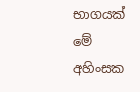භාගයක් මේ අහිංසක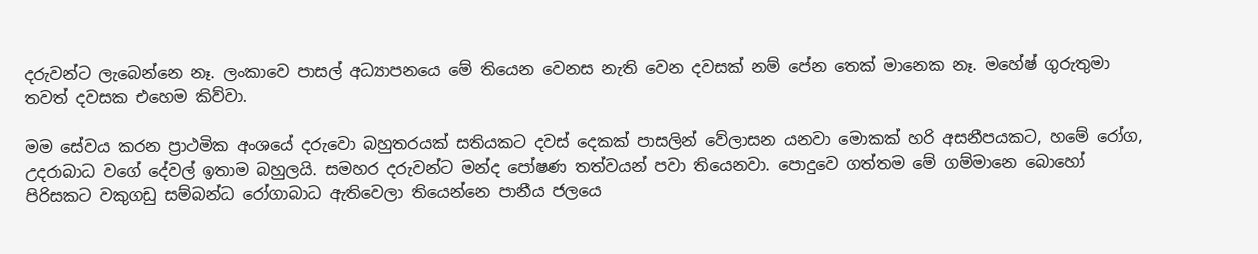දරුවන්ට ලැබෙන්නෙ නෑ. ලංකාවෙ පාසල් අධ්‍යාපනයෙ මේ තියෙන වෙනස නැති වෙන දවසක් නම් පේන තෙක් මානෙක නෑ. මහේෂ් ගුරුතුමා තවත් දවසක එහෙම කිව්වා.

මම සේවය කරන ප්‍රාථමික අංශයේ දරුවො බහුතරයක් සතියකට දවස් දෙකක් පාසලින් වේලාසන යනවා මොකක් හරි අසනීපයකට, හමේ රෝග, උදරාබාධ වගේ දේවල් ඉතාම බහුලයි. සමහර දරුවන්ට මන්ද පෝෂණ තත්වයන් පවා තියෙනවා. පොදුවෙ ගත්තම මේ ගම්මානෙ බොහෝ පිරිසකට වකුගඩු සම්බන්ධ රෝගාබාධ ඇතිවෙලා තියෙන්නෙ පානීය ජලයෙ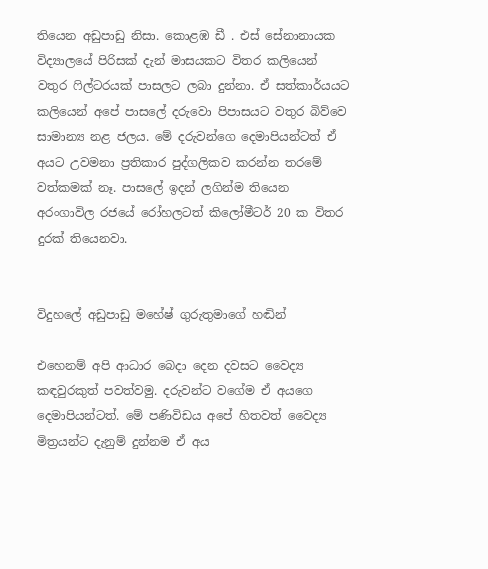තියෙන අඩුපාඩු නිසා. කොළඹ ඩී . එස් සේනානායක විද්‍යාලයේ පිරිසක් දැන් මාසයකට විතර කලියෙන් වතුර ෆිල්ටරයක් පාසලට ලබා දුන්නා. ඒ සත්කාර්යයට කලියෙන් අපේ පාසලේ දරුවො පිපාසයට වතුර බිව්වෙ සාමාන්‍ය නළ ජලය. මේ දරුවන්ගෙ දෙමාපියන්ටත් ඒ අයට උවමනා ප්‍ර‍තිකාර පුද්ගලිකව කරන්න තරමේ වත්කමක් නෑ. පාසලේ ඉදන් ලගින්ම තියෙන අරංගාවිල රජයේ රෝහලටත් කිලෝමීටර් 20 ක විතර දුරක් තියෙනවා.


විදුහලේ අඩුපාඩු මහේෂ් ගුරුතුමාගේ හඬින්

එහෙනම් අපි ආධාර බෙදා දෙන දවසට වෛද්‍ය කඳවුරකුත් පවත්වමු. දරුවන්ට වගේම ඒ අයගෙ දෙමාපියන්ටත්. මේ පණිවිඩය අපේ හිතවත් වෛද්‍ය මිත්‍ර‍යන්ට දැනුම් දුන්නම ඒ අය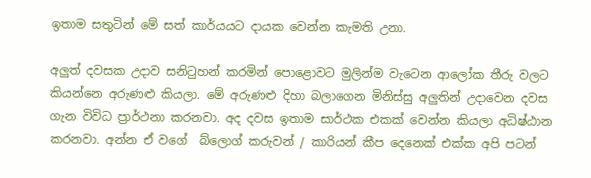ඉතාම සතුටින් මේ සත් කාර්යයට දායක වෙන්න කැමති උනා.

අලුත් දවසක උදාව සනිටුහන් කරමින් පොළොවට මුලින්ම වැටෙන ආලෝක තීරු වලට කියන්නෙ අරුණළු කියලා. මේ අරුණළු දිහා බලාගෙන මිනිස්සු අලුතින් උදාවෙන දවස ගැන විවිධ ප්‍රාර්ථනා කරනවා. අද දවස ඉතාම සාර්ථක එකක් වෙන්න කියලා අධිෂ්ඨාන කරනවා. අන්න ඒ වගේ  බ්ලොග් කරුවන් / කාරියන් කීප දෙනෙක් එක්ක අපි පටන්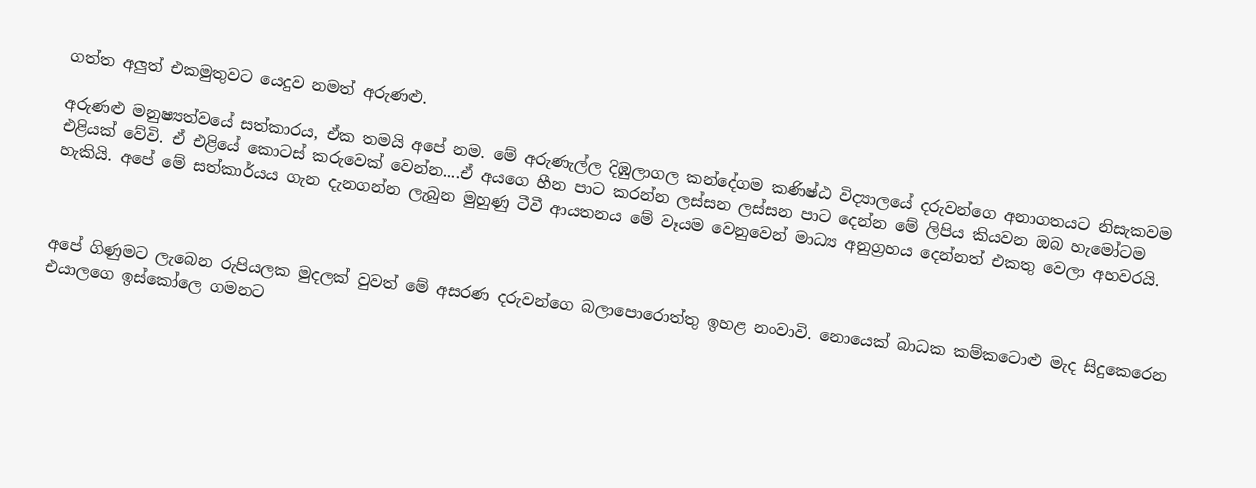ගත්ත අලුත් එකමුතුවට යෙදුව නමත් අරුණළු.

අරුණළු මනුෂ්‍යත්වයේ සත්කාරය, ඒක තමයි අපේ නම. මේ අරුණැල්ල දිඹුලාගල කන්දේගම කණිෂ්ඨ විද්‍යාලයේ දරුවන්ගෙ අනාගතයට නිසැකවම එළියක් වේවි. ඒ එළියේ කොටස් කරුවෙක් වෙන්න....ඒ අයගෙ හීන පාට කරන්න ලස්සන ලස්සන පාට දෙන්න මේ ලිපිය කියවන ඔබ හැමෝටම හැකියි. අපේ මේ සත්කාර්යය ගැන දැනගන්න ලැබුන මුහුණු ටීවී ආයතනය මේ වෑයම වෙනුවෙන් මාධ්‍ය අනුග්‍ර‍හය දෙන්නත් එකතු වෙලා අහවරයි.



අපේ ගිණුමට ලැබෙන රුපියලක මුදලක් වුවත් මේ අසරණ දරුවන්ගෙ බලාපොරොත්තු ඉහළ නංවාවි. නොයෙක් බාධක කම්කටොළු මැද සිදුකෙරෙන එයාලගෙ ඉස්කෝලෙ ගමනට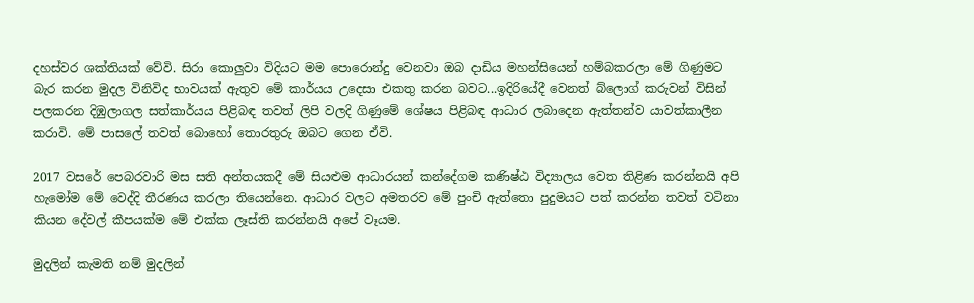දහස්වර ශක්තියක් වේවි. සිරා කොලුවා විදියට මම පොරොන්දු වෙනවා ඔබ දාඩිය මහන්සියෙන් හම්බකරලා මේ ගිණුමට බැර කරන මුදල විනිවිද භාවයක් ඇතුව මේ කාර්යය උදෙසා එකතු කරන බවට...ඉදිරියේදී වෙනත් බ්ලොග් කරුවන් විසින් පලකරන දිඹුලාගල සත්කාර්යය පිළිබඳ තවත් ලිපි වලදි ගිණුමේ ශේෂය පිළිබඳ ආධාර ලබාදෙන ඇත්තන්ව යාවත්කාලීන කරාවි. මේ පාසලේ තවත් බොහෝ තොරතුරු ඔබට ගෙන ඒවි.

2017 වසරේ පෙබරවාරි මස සති අන්තයකදී මේ සියළුම ආධාරයන් කන්දේගම කණිෂ්ඨ විද්‍යාලය වෙත තිළිණ කරන්නයි අපි හැමෝම මේ වෙද්දි තීරණය කරලා තියෙන්නෙ. ආධාර වලට අමතරව මේ පුංචි ඇත්තො පුදුමයට පත් කරන්න තවත් වටිනා කියන දේවල් කීපයක්ම මේ එක්ක ලෑස්ති කරන්නයි අපේ වෑයම.

මුදලින් කැමති නම් මුදලින්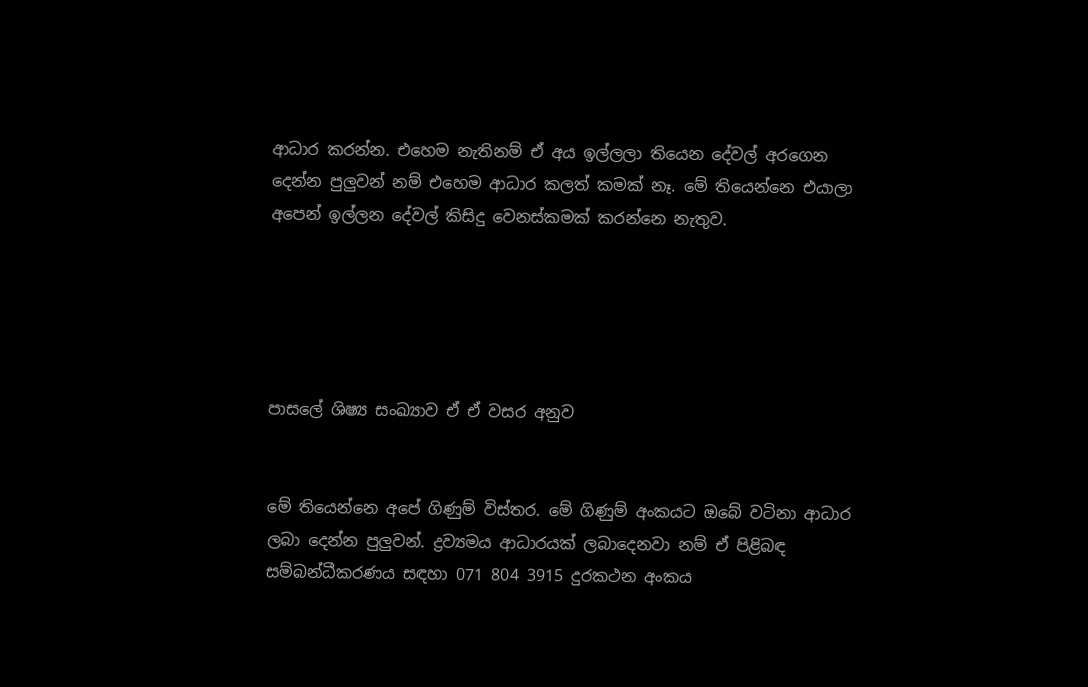ආධාර කරන්න. එහෙම නැතිනම් ඒ අය ඉල්ලලා තියෙන දේවල් අරගෙන දෙන්න පුලුවන් නම් එහෙම ආධාර කලත් කමක් නෑ. මේ තියෙන්නෙ එයාලා අපෙන් ඉල්ලන දේවල් කිසිදු වෙනස්කමක් කරන්නෙ නැතුව.





පාසලේ ශිෂ්‍ය සංඛ්‍යාව ඒ ඒ වසර අනුව


මේ තියෙන්නෙ අපේ ගිණුම් විස්තර. මේ ගිණුම් අංකයට ඔබේ වටිනා ආධාර ලබා දෙන්න පුලුවන්. ද්‍ර‍ව්‍යමය ආධාරයක් ලබාදෙනවා නම් ඒ පිළිබඳ සම්බන්ධීකරණය සඳහා 071 804 3915 දුරකථන අංකය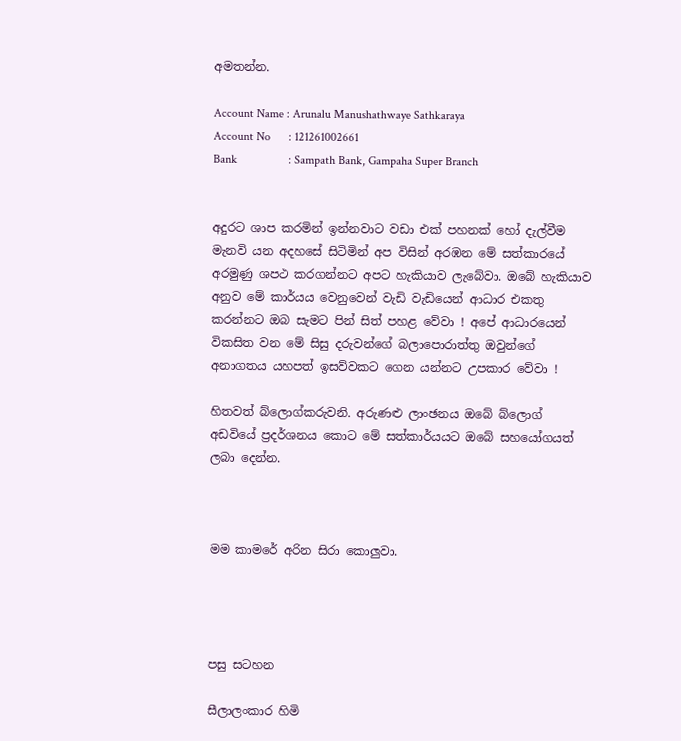අමතන්න.

Account Name : Arunalu Manushathwaye Sathkaraya
Account No      : 121261002661
Bank                 : Sampath Bank, Gampaha Super Branch


අදුරට ශාප කරමින් ඉන්නවාට වඩා එක් පහනක් හෝ දැල්වීම මැනවි යන අදහසේ සිටිමින් අප විසින් අරඹන මේ සත්කාරයේ අරමුණු ශපථ කරගන්නට අපට හැකියාව ලැබේවා. ඔබේ හැකියාව අනුව මේ කාර්යය වෙනුවෙන් වැඩි වැඩියෙන් ආධාර එකතු කරන්නට ඔබ සැමට පින් සිත් පහළ වේවා ! අපේ ආධාරයෙන් විකසිත වන මේ සිසු දරුවන්ගේ බලාපොරාත්තු ඔවුන්ගේ අනාගතය යහපත් ඉසව්වකට ගෙන යන්නට උපකාර වේවා !

හිතවත් බ්ලොග්කරුවනි. අරුණළු ලාංඡනය ඔබේ බ්ලොග් අඩවියේ ප්‍ර‍දර්ශනය කොට මේ සත්කාර්යයට ඔබේ සහයෝගයත් ලබා දෙන්න.



මම කාමරේ අරින සිරා කොලුවා.




පසු සටහන

සීලාලංකාර හිමි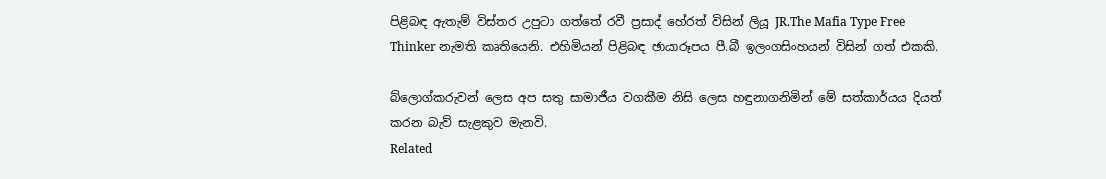පිළිබඳ ඇතැම් විස්තර උපුටා ගත්තේ රවී ප්‍ර‍සාද් හේරත් විසින් ලියූ JR.The Mafia Type Free Thinker නැමති කෘතියෙනි. එහිමියන් පිළිබඳ ඡායාරූපය පී.බී ඉලංගසිංහයන් විසින් ගත් එකකි.

බ්ලොග්කරුවන් ලෙස අප සතු සාමාජීය වගකීම නිසි ලෙස හඳුනාගනිමින් මේ සත්කාර්යය දියත් කරන බැව් සැළකුව මැනවි.
Related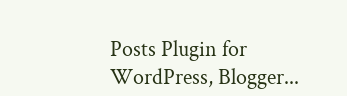Posts Plugin for WordPress, Blogger...